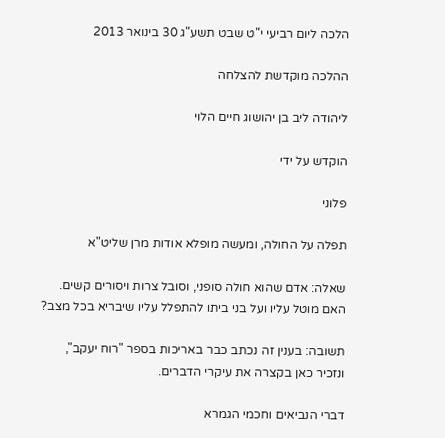הלכה ליום רביעי י"ט שבט תשע"ג 30 בינואר 2013

ההלכה מוקדשת להצלחה

ליהודה ליב בן יהושוג חיים הלוי

הוקדש על ידי

פלוני

תפלה על החולה, ומעשה מופלא אודות מרן שליט"א

שאלה: אדם שהוא חולה סופני, וסובל צרות ויסורים קשים. האם מוטל עליו ועל בני ביתו להתפלל עליו שיבריא בכל מצב?

תשובה: בענין זה נכתב כבר באריכות בספר "רוח יעקב", ונזכיר כאן בקצרה את עיקרי הדברים.

דברי הנביאים וחכמי הגמרא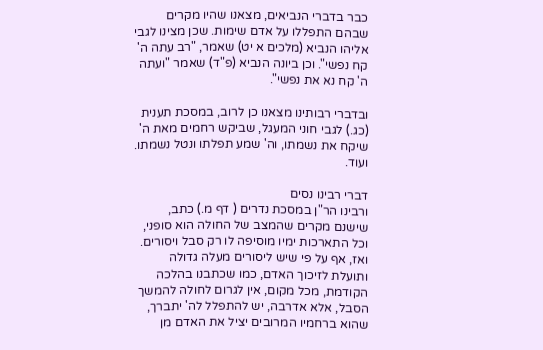כבר בדברי הנביאים, מצאנו שהיו מקרים שבהם התפללו על אדם שימות. שכן מצינו לגבי אליהו הנביא (מלכים א יט) שאמר, "רב עתה ה' קח נפשי". וכן ביונה הנביא (פ"ד) שאמר "ועתה ה' קח נא את נפשי".

ובדברי רבותינו מצאנו כן לרוב, במסכת תענית (כג.) לגבי חוני המעגל, שביקש רחמים מאת ה' שיקח את נשמתו, וה' שמע תפלתו ונטל נשמתו. ועוד.

דברי רבינו נסים
ורבינו הר"ן במסכת נדרים ( דף מ.) כתב, שישנם מקרים שהמצב של החולה הוא סופני, וכל התארכות ימיו מוסיפה לו רק סבל ויסורים. ואז, אף על פי שיש ליסורים מעלה גדולה ותועלת לזיכוך האדם, כמו שכתבנו בהלכה הקודמת, מכל מקום, אין לגרום לחולה להמשך הסבל, אלא אדרבה, יש להתפלל לה' יתברך, שהוא ברחמיו המרובים יציל את האדם מן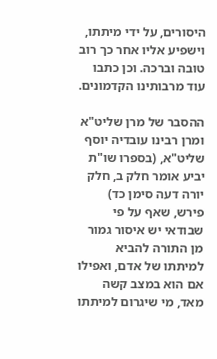היסורים, על ידי מיתתו, וישפיע אליו אחר כך רוב טובה וברכה. וכן כתבו עוד מרבותינו הקדמונים.

ההסבר של מרן שליט"א
ומרן רבינו עובדיה יוסף שליט"א, (בספרו שו"ת יביע אומר חלק ב, חלק יורה דעה סימן כד) פירש, שאף על פי שבודאי יש איסור גמור מן התורה להביא למיתתו של אדם, ואפילו אם הוא במצב קשה מאד, מי שיגרום למיתתו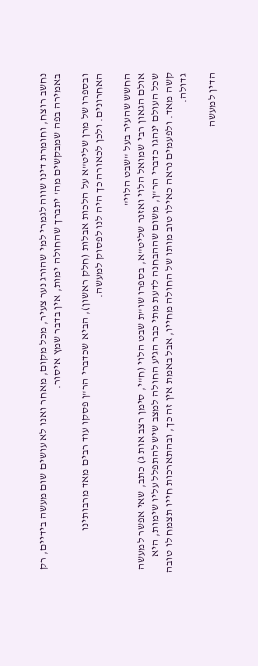נחשב רוצח, וחומרת דינו שווה לגמרי למי שהורג נער צעיר, מכל מקום, מאחר ואנו לא עושים שום מעשה בידיים, רק באמירה בפה שמבקשים מה' יתברך שהחולה ימות, אין בדבר שמץ איסור.

ובספרו של מרן שליט"א על הלכות אבלות (חלק ראשון), הביא שכדברי הר"ן פסקו עוד רבים מאד מרבותינו האחרונים. ולכן לכאורה כך היה לנו לפסוק למעשה.

החשש שהעיר בעל "שבט הלוי"
אולם הגאון רבי שמואל הלוי ואזנר שליט"א, בספרו שו"ת שבט הלוי (ח"י, סימן רצב אות ג) כתב, שאי אפשר למעשה שכל העולם ינהגו כדברי הר"ן, משום שההבחנה לדעת מתי כבר הגיע החולה למצב שיש להתפלל עליו שימות, היא קשה מאד. ולפעמים נראה כאילו טוב מותו של החולה מחייו, אבל באמת אין זה כך, ובהתארכות חייו תצמח לו טובה גדולה.

הדין למעשה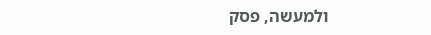ולמעשה, פסק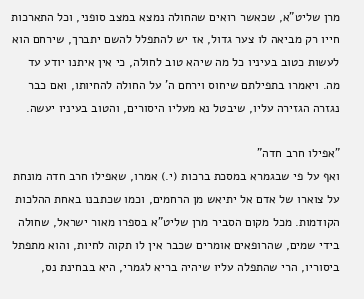מרן שליט"א, שכאשר רואים שהחולה נמצא במצב סופני, וכל התארכות חייו רק מביאה לו צער גדול, אז יש להתפלל להשם יתברך, שירחם הוא לעשות כטוב בעיניו כל מה שיהא טוב לחולה, כי אין איתנו יודע עד מה. ויאמרו בתפילתם שיחוס וירחם ה' על החולה להחיותו, ואם כבר נגזרה הגזירה עליו, שיבטל נא מעליו היסורים, והטוב בעיניו יעשה.

"אפילו חרב חדה"
ואף על פי שבגמרא במסכת ברכות (י.) אמרו, שאפילו חרב חדה מונחת על צוארו של אדם אל יתיאש מן הרחמים, וכמו שכתבנו באחת ההלכות הקודמות. מכל מקום הסביר מרן שליט"א בספרו מאור ישראל, שחולה בידי שמים, שהרופאים אומרים שכבר אין לו תקוה לחיות, והוא מתפתל ביסוריו, הרי שהתפלה עליו שיהיה בריא לגמרי, היא בבחינת נס,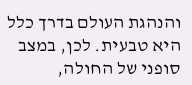והנהגת העולם בדרך כלל היא טבעית. לכן, במצב סופני של החולה,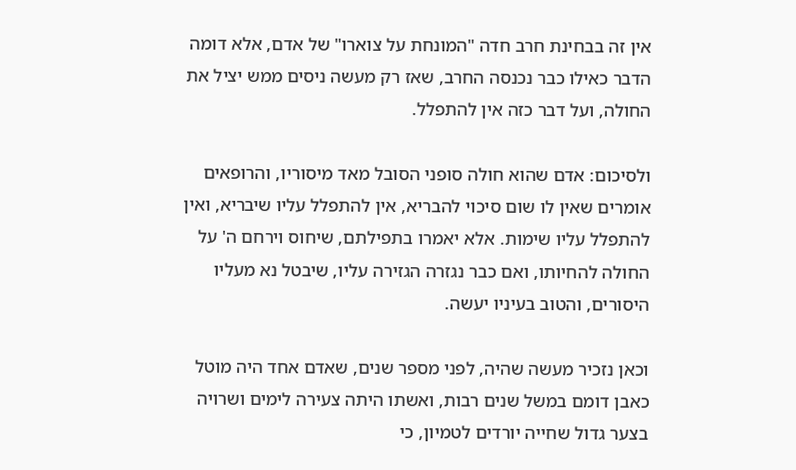אין זה בבחינת חרב חדה "המונחת על צוארו" של אדם, אלא דומה הדבר כאילו כבר נכנסה החרב, שאז רק מעשה ניסים ממש יציל את החולה, ועל דבר כזה אין להתפלל.

ולסיכום: אדם שהוא חולה סופני הסובל מאד מיסוריו, והרופאים אומרים שאין לו שום סיכוי להבריא, אין להתפלל עליו שיבריא, ואין להתפלל עליו שימות. אלא יאמרו בתפילתם, שיחוס וירחם ה' על החולה להחיותו, ואם כבר נגזרה הגזירה עליו, שיבטל נא מעליו היסורים, והטוב בעיניו יעשה.

וכאן נזכיר מעשה שהיה, לפני מספר שנים, שאדם אחד היה מוטל כאבן דומם במשל שנים רבות, ואשתו היתה צעירה לימים ושרויה בצער גדול שחייה יורדים לטמיון, כי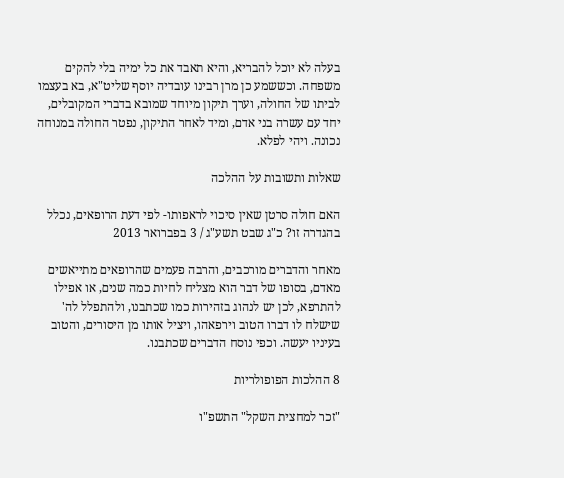בעלה לא יוכל להבריא, והיא תאבד את כל ימיה בלי להקים משפחה. וכששמע כן מרן רבינו עובדיה יוסף שליט"א, בא בעצמו לביתו של החולה, וערך תיקון מיוחד שמובא בדברי המקובלים, יחד עם עשרה בני אדם, ומיד לאחר התיקון, נפטר החולה במנוחה נכונה. ויהי לפלא.

שאלות ותשובות על ההלכה

האם חולה סרטן שאין סיכוי לראפותו- לפי דעת הרופאים, נכלל בהגדרה זו? כ"ג שבט תשע"ג / 3 בפברואר 2013

מאחר והדברים מורכבים, והרבה פעמים שהרופאים מתייאשים מאדם, בסופו של דבר הוא מצליח לחיות כמה שנים, או אפילו להתרפא, לכן יש לנהוג בזהירות כמו שכתבנו, ולהתפלל לה' שישלח לו דברו הטוב וירפאהו, ויציל אותו מן היסורים, והטוב בעיניו יעשה. וכפי נוסח הדברים שכתבנו.

8 ההלכות הפופולריות

"זכר למחצית השקל" התשפ"ו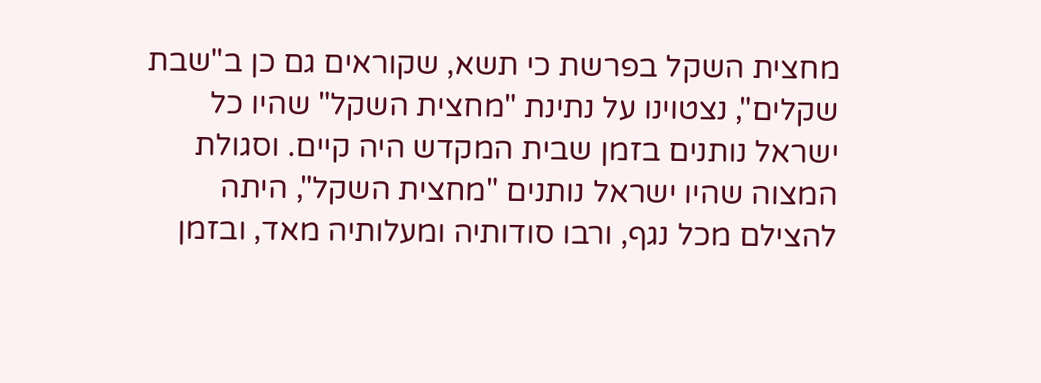מחצית השקל בפרשת כי תשא, שקוראים גם כן ב"שבת שקלים", נצטוינו על נתינת "מחצית השקל" שהיו כל ישראל נותנים בזמן שבית המקדש היה קיים. וסגולת המצוה שהיו ישראל נותנים "מחצית השקל", היתה להצילם מכל נגף, ורבו סודותיה ומעלותיה מאד, ובזמן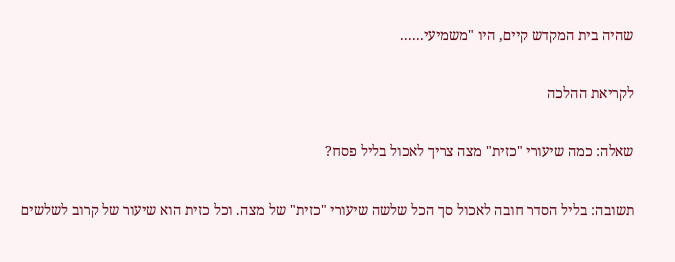שהיה בית המקדש קיים, היו "משמיעי......

לקריאת ההלכה

שאלה: כמה שיעורי "כזית" מצה צריך לאכול בליל פסח?

תשובה: בליל הסדר חובה לאכול סך הכל שלשה שיעורי "כזית" של מצה. וכל כזית הוא שיעור של קרוב לשלשים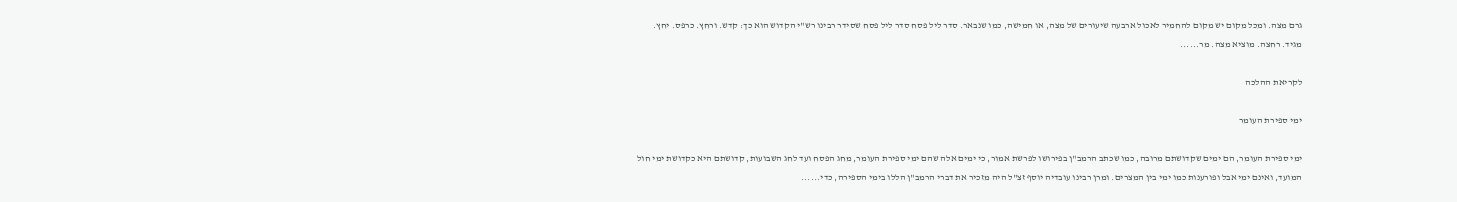גרם מצה. ומכל מקום יש מקום להחמיר לאכול ארבעה שיעורים של מצה, או חמישה, כמו שנבאר. סדר ליל פסח סדר ליל פסח שסידר רבינו רש"י הקדוש הוא כך: קדש. ורחץ. כרפס. יחץ. מגיד. רחצה. מוציא מצה. מר......

לקריאת ההלכה

ימי ספירת העומר

ימי ספירת העומר, הם ימים שקדושתם מרובה, כמו שכתב הרמב"ן בפירושו לפרשת אמור, כי ימים אלה שהם ימי ספירת העומר, מחג הפסח ועד לחג השבועות, קדושתם היא כקדושת ימי חול המועד, ואינם ימי אבל ופורענות כמו ימי בין המצרים. ומרן רבינו עובדיה יוסף זצ"ל היה מזכיר את דברי הרמב"ן הללו בימי הספירה, כדי......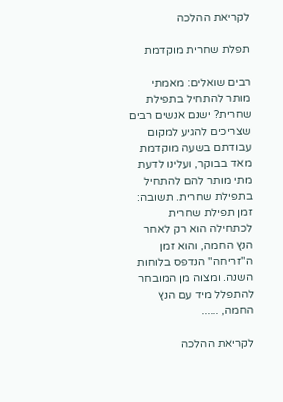לקריאת ההלכה

תפלת שחרית מוקדמת

רבים שואלים: מאמתי מותר להתחיל בתפילת שחרית? ישנם אנשים רבים שצריכים להגיע למקום עבודתם בשעה מוקדמת מאד בבוקר, ועלינו לדעת מתי מותר להם להתחיל בתפילת שחרית. תשובה: זמן תפילת שחרית לכתחילה הוא רק לאחר הנץ החמה, והוא זמן ה"זריחה" הנדפס בלוחות השנה. ומצוה מן המובחר להתפלל מיד עם הנץ החמה, ......

לקריאת ההלכה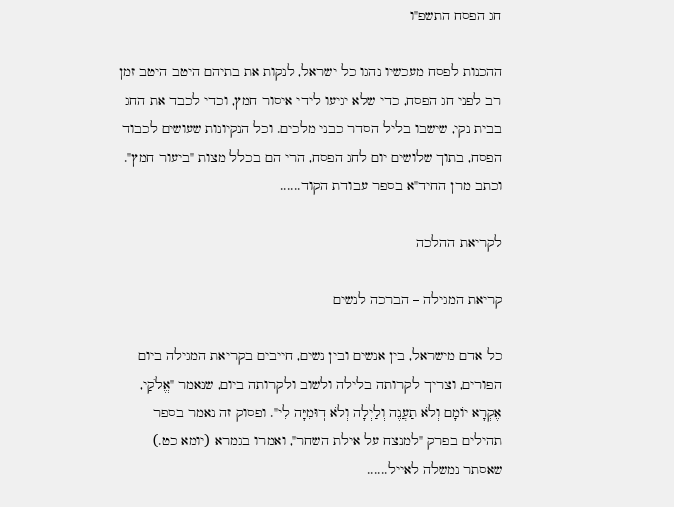חג הפסח התשפ"ו

ההכנות לפסח מעכשיו נהגו כל ישראל, לנקות את בתיהם היטב היטב זמן רב לפני חג הפסח, כדי שלא יגיעו לידי איסור חמץ, וכדי לכבד את החג בבית נקי, שישבו בליל הסדר כבני מלכים. וכל הנקיונות שעושים לכבוד הפסח, בתוך שלושים יום לחג הפסח, הרי הם בכלל מצות "ביעור חמץ". וכתב מרן החיד"א בספר עבודת הקוד......

לקריאת ההלכה

קריאת המגילה – הברכה לנשים

כל אדם מישראל, בין אנשים ובין נשים, חייבים בקריאת המגילה ביום הפורים, וצריך לקרותה בלילה ולשוב ולקרותה ביום, שנאמר "אֱלֹקַי, אֶקְרָא יוֹמָם וְלֹא תַעֲנֶה וְלַיְלָה וְלֹא דֽוּמִיָּה לִי". ופסוק זה נאמר בספר תהילים בפרק "למנצח על אילת השחר", ואמרו בגמרא (יומא כט.) שאסתר נמשלה לאייל......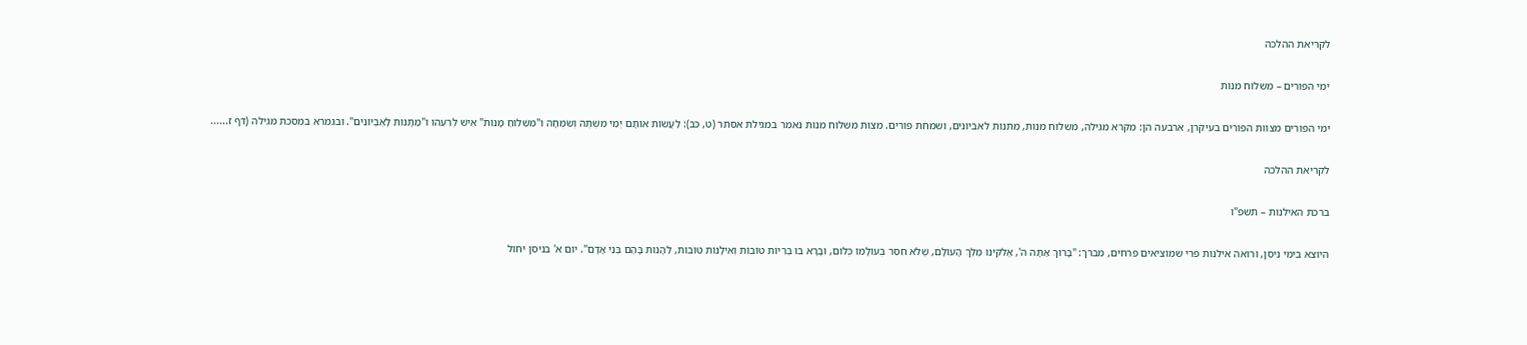לקריאת ההלכה

ימי הפורים – משלוח מנות

ימי הפורים מצוות הפורים בעיקרן, ארבעה הן: מקרא מגילה, משלוח מנות, מתנות לאביונים, ושמחת פורים. מצות משלוח מנות נאמר במגילת אסתר (ט, כב): לַעֲשׂוֹת אוֹתָם יְמֵי מִשְׁתֶּה וְשִׂמְחָה וּ"מִשְׁלוֹחַ מָנוֹת" אִישׁ לְרֵעֵהוּ וּ"מַתָּנוֹת לָאֶבְיוֹנִים". ובגמרא במסכת מגילה (דף ז......

לקריאת ההלכה

ברכת האילנות – תשפ"ו

היוצא בימי ניסן, ורואה אילנות פרי שמוציאים פרחים, מברך: "בָּרוּךְ אַתָּה ה', אֱלֹקינוּ מֶלֶךְ הָעוֹלָם, שֶׁלֹּא חִסֵּר בְּעוֹלָמוֹ כְּלוּם, וּבָרָא בוֹ בְּרִיוֹת טוֹבוֹת וְאִילָנוֹת טוֹבוֹת, לֵהָנוֹת בָּהֶם בְּנֵי אָדָם". יום א' בניסן יחול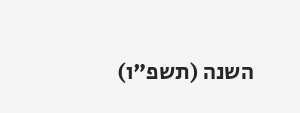השנה (תשפ"ו)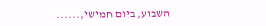השבוע, ביום חמישי,......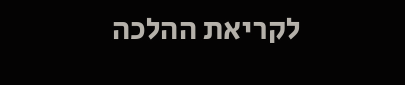לקריאת ההלכה